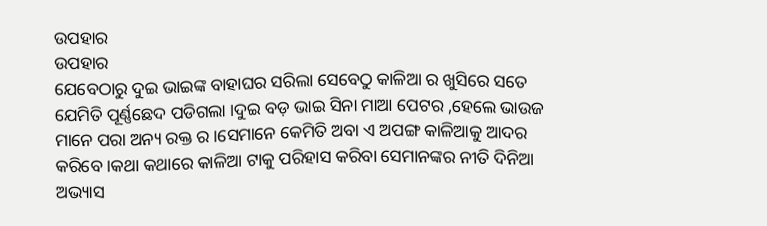ଉପହାର
ଉପହାର
ଯେବେଠାରୁ ଦୁଇ ଭାଇଙ୍କ ବାହାଘର ସରିଲା ସେବେଠୁ କାଳିଆ ର ଖୁସିରେ ସତେ ଯେମିତି ପୂର୍ଣ୍ଣଛେଦ ପଡିଗଲା ।ଦୁଇ ବଡ଼ ଭାଇ ସିନା ମାଆ ପେଟର ,ହେଲେ ଭାଉଜ ମାନେ ପରା ଅନ୍ୟ ରକ୍ତ ର ।ସେମାନେ କେମିତି ଅବା ଏ ଅପଙ୍ଗ କାଳିଆକୁ ଆଦର କରିବେ ।କଥା କଥାରେ କାଳିଆ ଟାକୁ ପରିହାସ କରିବା ସେମାନଙ୍କର ନୀତି ଦିନିଆ ଅଭ୍ୟାସ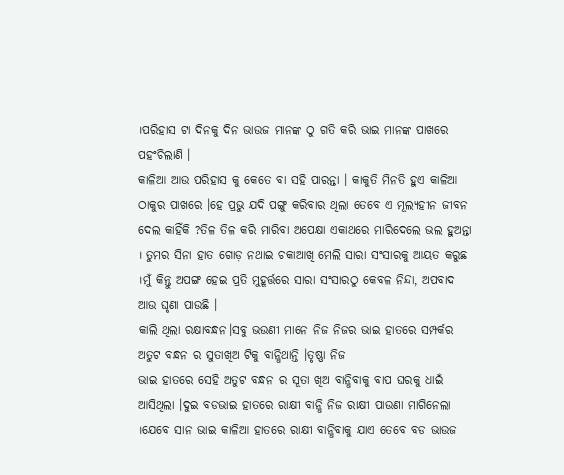।ପରିହାସ ଟା ଦିନକୁ ଦିନ ଭାଉଜ ମାନଙ୍କ ଠୁ ଗତି କରି ଭାଇ ମାନଙ୍କ ପାଖରେ ପହଂଚିଲାଣି ।
କାଳିଆ ଆଉ ପରିହାସ କୁ କେତେ ବା ସହି ପାରନ୍ତା । କାକୁତି ମିନତି ହୁଏ କାଳିଆ ଠାକୁର ପାଖରେ ।ହେ ପ୍ରଭୁ ଯଦି ପଙ୍ଗୁ କରିବାର ଥିଲା ତେବେ ଏ ମୂଲ୍ୟହୀନ ଜୀବନ ଦେଲ କାହିଁକି ?ତିଳ ତିଳ କରି ମାରିବା ଅପେକ୍ଷା ଏକାଥରେ ମାରିଦେଲେ ଭଲ ହୁଅନ୍ତା । ତୁମର ସିନା ହାତ ଗୋଡ଼ ନଥାଇ ଚକାଆଖି ମେଲି ସାରା ସଂସାରକୁ ଆୟତ କରୁଛ ।ମୁଁ କିନ୍ତୁ ଅପଙ୍ଗ ହେଇ ପ୍ରତି ମୁହୂର୍ତ୍ତରେ ସାରା ସଂସାରଠୁ କେବଳ ନିନ୍ଦା, ଅପବାଦ ଆଉ ଘୃଣା ପାଉଛି ।
କାଲି ଥିଲା ରକ୍ଷାବନ୍ଧନ।ସବୁ ଭଉଣୀ ମାନେ ନିଜ ନିଜର ଭାଇ ହାତରେ ସମ୍ପର୍କର ଅତୁଟ ବନ୍ଧନ ର ସୁତାଖିଅ ଟିକୁ ବାନ୍ଧିଥାନ୍ତି ।ତୃଷ୍ଣା ନିଜ
ଭାଇ ହାତରେ ସେହି ଅତୁଟ ବନ୍ଧନ ର ସୂତା ଖିଅ ବାନ୍ଧିବାକୁ ବାପ ଘରକୁ ଧାଇଁ ଆସିଥିଲା ।ଦୁଇ ବଡଭାଇ ହାତରେ ରାକ୍ଷୀ ବାନ୍ଧି ନିଜ ରାକ୍ଷୀ ପାଉଣା ମାଗିନେଲା ।ଯେବେ ସାନ ଭାଇ କାଳିଆ ହାତରେ ରାକ୍ଷୀ ବାନ୍ଧିବାକୁ ଯାଏ ତେବେ ବଡ ଭାଉଜ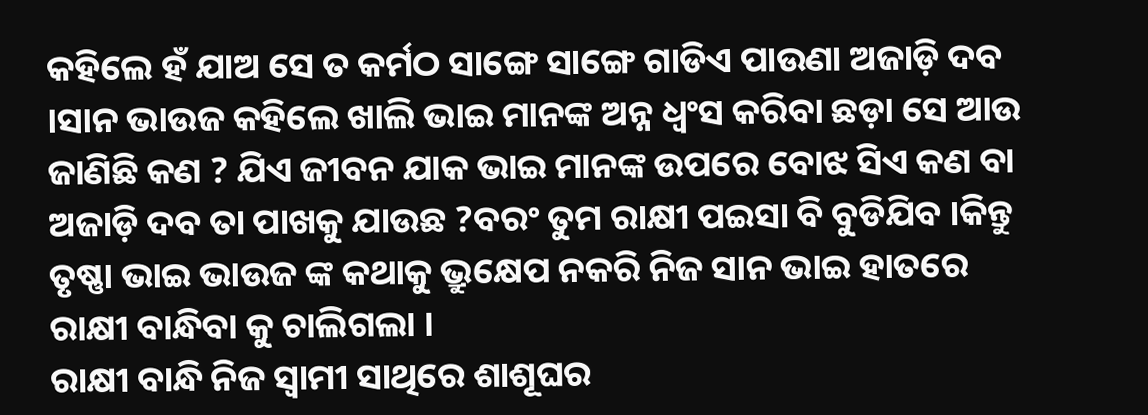କହିଲେ ହଁ ଯାଅ ସେ ତ କର୍ମଠ ସାଙ୍ଗେ ସାଙ୍ଗେ ଗାଡିଏ ପାଉଣା ଅଜାଡ଼ି ଦବ ।ସାନ ଭାଉଜ କହିଲେ ଖାଲି ଭାଇ ମାନଙ୍କ ଅନ୍ନ ଧ୍ଵଂସ କରିବା ଛଡ଼ା ସେ ଆଉ ଜାଣିଛି କଣ ? ଯିଏ ଜୀବନ ଯାକ ଭାଇ ମାନଙ୍କ ଉପରେ ବୋଝ ସିଏ କଣ ବା ଅଜାଡ଼ି ଦବ ତା ପାଖକୁ ଯାଉଛ ?ବରଂ ତୁମ ରାକ୍ଷୀ ପଇସା ବି ବୁଡିଯିବ ।କିନ୍ତୁ ତୃଷ୍ଣା ଭାଇ ଭାଉଜ ଙ୍କ କଥାକୁ ଭ୍ରୁକ୍ଷେପ ନକରି ନିଜ ସାନ ଭାଇ ହାତରେ ରାକ୍ଷୀ ବାନ୍ଧିବା କୁ ଚାଲିଗଲା ।
ରାକ୍ଷୀ ବାନ୍ଧି ନିଜ ସ୍ୱାମୀ ସାଥିରେ ଶାଶୂଘର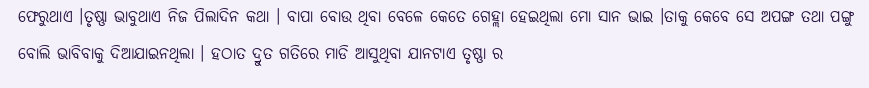ଫେରୁଥାଏ ।ତୃଷ୍ଣା ଭାବୁଥାଏ ନିଜ ପିଲାଦିନ କଥା । ବାପା ବୋଉ ଥିବା ବେଳେ କେତେ ଗେହ୍ଲା ହେଇଥିଲା ମୋ ସାନ ଭାଇ ।ତାକୁ କେବେ ସେ ଅପଙ୍ଗ ତଥା ପଙ୍ଗୁ ବୋଲି ଭାବିବାକୁ ଦିଆଯାଇନଥିଲା । ହଠାତ ଦ୍ରୁତ ଗତିରେ ମାଡି ଆସୁଥିବା ଯାନଟାଏ ତୃଷ୍ଣା ର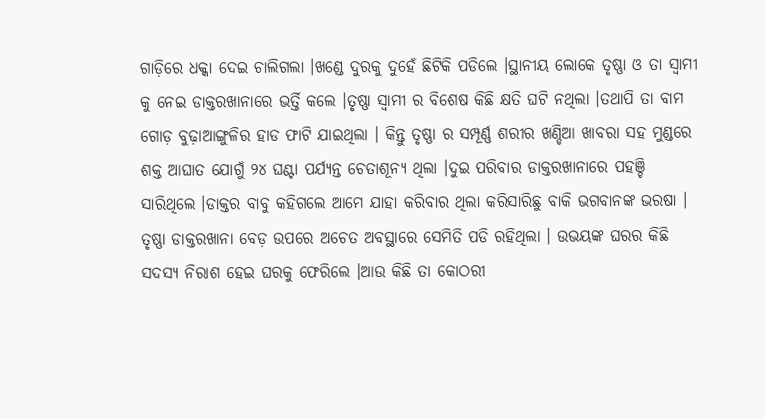ଗାଡ଼ିରେ ଧକ୍କା ଦେଇ ଚାଲିଗଲା ।ଖଣ୍ଡେ ଦୁରକୁ ଦୁହେଁ ଛିଟିକି ପଡିଲେ ।ସ୍ଥାନୀୟ ଲୋକେ ତୃଷ୍ଣା ଓ ତା ସ୍ବାମୀ କୁ ନେଇ ଡାକ୍ତରଖାନାରେ ଭର୍ତ୍ତି କଲେ ।ତୃଷ୍ଣା ସ୍ୱାମୀ ର ବିଶେଷ କିଛି କ୍ଷତି ଘଟି ନଥିଲା ।ତଥାପି ତା ବାମ ଗୋଡ଼ ବୁଢ଼ାଆଙ୍ଗୁଳିର ହାଡ ଫାଟି ଯାଇଥିଲା । କିନ୍ତୁ ତୃଷ୍ଣା ର ସମ୍ପୂର୍ଣ୍ଣ ଶରୀର ଖଣ୍ଡିଆ ଖାବରା ସହ ମୁଣ୍ଡରେ ଶକ୍ତ ଆଘାତ ଯୋଗୁଁ ୨୪ ଘଣ୍ଟା ପର୍ଯ୍ୟନ୍ତ ଚେତାଶୂନ୍ୟ ଥିଲା ।ଦୁଇ ପରିବାର ଡାକ୍ତରଖାନାରେ ପହଞ୍ଚି ସାରିଥିଲେ ।ଡାକ୍ତର ବାବୁ କହିଗଲେ ଆମେ ଯାହା କରିବାର ଥିଲା କରିସାରିଛୁ ବାକି ଭଗବାନଙ୍କ ଭରଷା ।
ତୃଷ୍ଣା ଡାକ୍ତରଖାନା ବେଡ଼ ଉପରେ ଅଚେତ ଅବସ୍ଥାରେ ସେମିତି ପଡି ରହିଥିଲା । ଉଭୟଙ୍କ ଘରର କିଛି ସଦସ୍ୟ ନିରାଶ ହେଇ ଘରକୁ ଫେରିଲେ ।ଆଉ କିଛି ତା କୋଠରୀ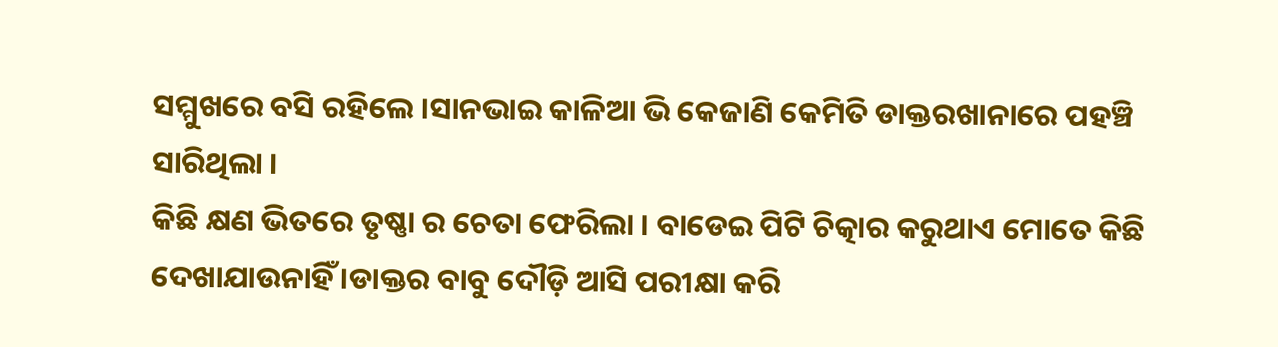ସମ୍ମୁଖରେ ବସି ରହିଲେ ।ସାନଭାଇ କାଳିଆ ଭି କେଜାଣି କେମିତି ଡାକ୍ତରଖାନାରେ ପହଞ୍ଚି ସାରିଥିଲା ।
କିଛି କ୍ଷଣ ଭିତରେ ତୃଷ୍ଣା ର ଚେତା ଫେରିଲା । ବାଡେଇ ପିଟି ଚିତ୍କାର କରୁଥାଏ ମୋତେ କିଛି ଦେଖାଯାଉନାହିଁ ।ଡାକ୍ତର ବାବୁ ଦୌଡ଼ି ଆସି ପରୀକ୍ଷା କରି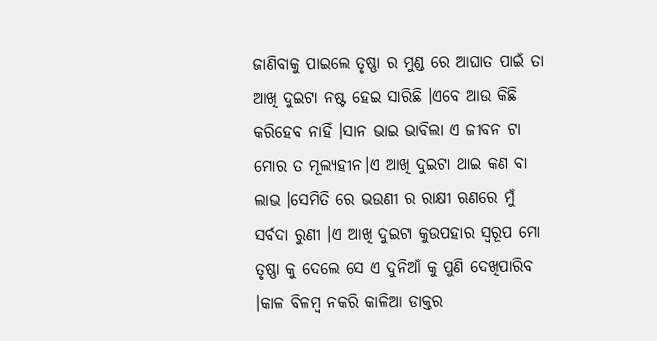ଜାଣିବାକୁ ପାଇଲେ ତୃଷ୍ଣା ର ମୁଣ୍ଡ ରେ ଆଘାତ ପାଇଁ ତା ଆଖି ଦୁଇଟା ନଷ୍ଟ ହେଇ ସାରିଛି ।ଏବେ ଆଉ କିଛି କରିହେବ ନାହିଁ ।ସାନ ଭାଇ ଭାବିଲା ଏ ଜୀବନ ଟା ମୋର ତ ମୂଲ୍ୟହୀନ।ଏ ଆଖି ଦୁଇଟା ଥାଇ କଣ ବା ଲାଭ ।ସେମିତି ରେ ଭଉଣୀ ର ରାକ୍ଷୀ ଋଣରେ ମୁଁ ସର୍ବଦା ରୁଣୀ ।ଏ ଆଖି ଦୁଇଟା କୁଉପହାର ସ୍ୱରୂପ ମୋ ତୃଷ୍ଣା କୁ ଦେଲେ ସେ ଏ ଦୁନିଆଁ କୁ ପୁଣି ଦେଖିପାରିବ ।କାଳ ବିଳମ୍ବ ନକରି କାଳିଆ ଡାକ୍ତର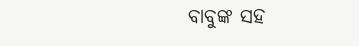ବାବୁଙ୍କ ସହ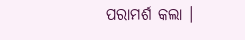ପରାମର୍ଶ କଲା ।